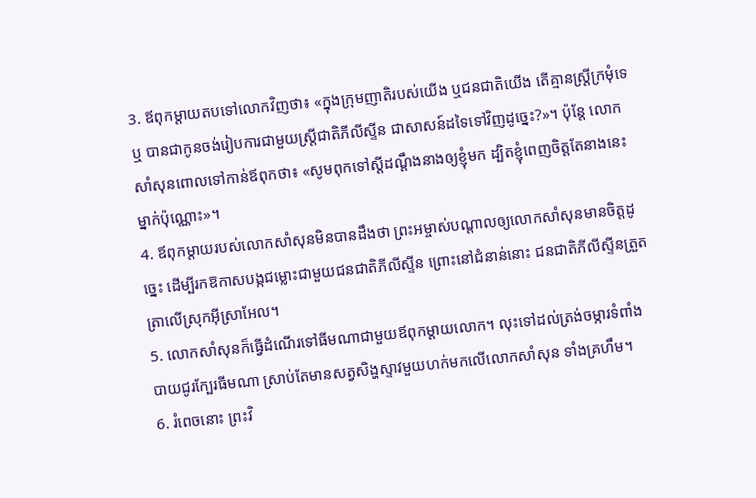3. ឪពុកម្ដាយតបទៅលោកវិញថា៖ «ក្នុងក្រុមញាតិរបស់យើង ឬជនជាតិយើង តើគ្មានស្ត្រីក្រមុំទេឬ បានជាកូនចង់រៀបការជាមួយស្ត្រីជាតិភីលីស្ទីន ជាសាសន៍ដទៃទៅវិញដូច្នេះ?»។ ប៉ុន្តែ លោកសាំសុនពោលទៅកាន់ឪពុកថា៖ «សូមពុកទៅស្ដីដណ្ដឹងនាងឲ្យខ្ញុំមក ដ្បិតខ្ញុំពេញចិត្តតែនាងនេះម្នាក់ប៉ុណ្ណោះ»។
4. ឪពុកម្ដាយរបស់លោកសាំសុនមិនបានដឹងថា ព្រះអម្ចាស់បណ្ដាលឲ្យលោកសាំសុនមានចិត្តដូច្នេះ ដើម្បីរកឱកាសបង្កជម្លោះជាមួយជនជាតិភីលីស្ទីន ព្រោះនៅជំនាន់នោះ ជនជាតិភីលីស្ទីនត្រួតត្រាលើស្រុកអ៊ីស្រាអែល។
5. លោកសាំសុនក៏ធ្វើដំណើរទៅធីមណាជាមួយឪពុកម្ដាយលោក។ លុះទៅដល់ត្រង់ចម្ការទំពាំងបាយជូរក្បែរធីមណា ស្រាប់តែមានសត្វសិង្ហស្ទាវមួយហក់មកលើលោកសាំសុន ទាំងគ្រហឹម។
6. រំពេចនោះ ព្រះវិ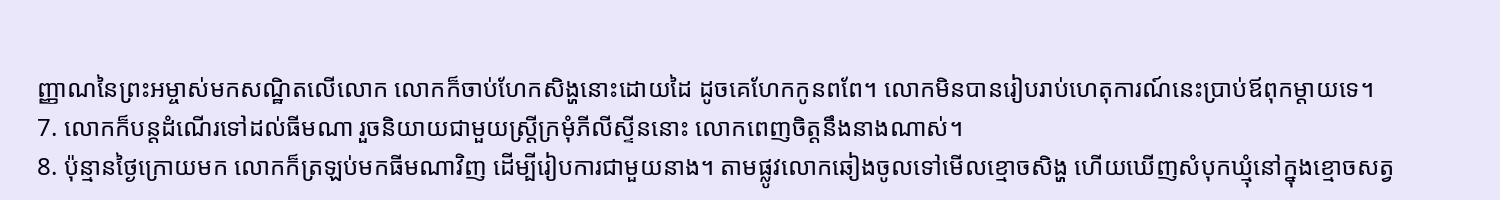ញ្ញាណនៃព្រះអម្ចាស់មកសណ្ឋិតលើលោក លោកក៏ចាប់ហែកសិង្ហនោះដោយដៃ ដូចគេហែកកូនពពែ។ លោកមិនបានរៀបរាប់ហេតុការណ៍នេះប្រាប់ឪពុកម្ដាយទេ។
7. លោកក៏បន្តដំណើរទៅដល់ធីមណា រួចនិយាយជាមួយស្ត្រីក្រមុំភីលីស្ទីននោះ លោកពេញចិត្តនឹងនាងណាស់។
8. ប៉ុន្មានថ្ងៃក្រោយមក លោកក៏ត្រឡប់មកធីមណាវិញ ដើម្បីរៀបការជាមួយនាង។ តាមផ្លូវលោកឆៀងចូលទៅមើលខ្មោចសិង្ហ ហើយឃើញសំបុកឃ្មុំនៅក្នុងខ្មោចសត្វ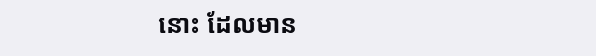នោះ ដែលមាន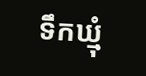ទឹកឃ្មុំ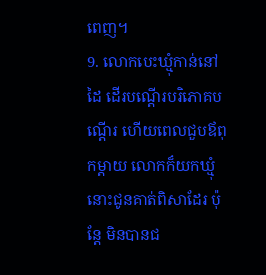ពេញ។
9. លោកបេះឃ្មុំកាន់នៅដៃ ដើរបណ្ដើរបរិភោគបណ្ដើរ ហើយពេលជួបឪពុកម្ដាយ លោកក៏យកឃ្មុំនោះជូនគាត់ពិសាដែរ ប៉ុន្តែ មិនបានជ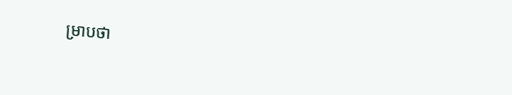ម្រាបថា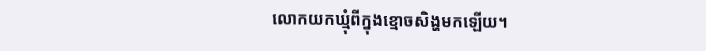លោកយកឃ្មុំពីក្នុងខ្មោចសិង្ហមកឡើយ។